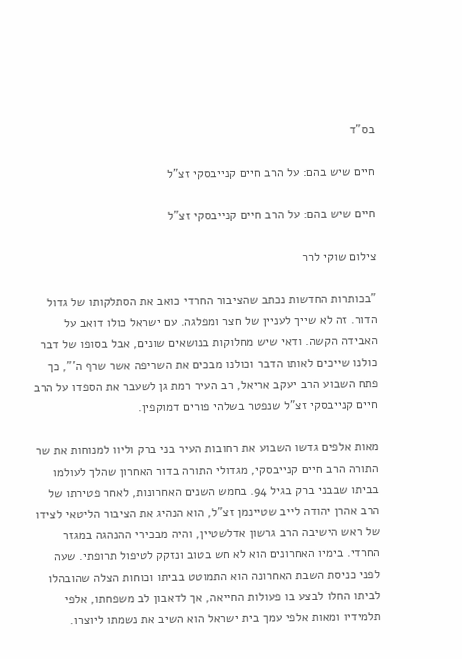בס"ד

חיים שיש בהם: על הרב חיים קנייבסקי זצ"ל

חיים שיש בהם: על הרב חיים קנייבסקי זצ"ל

צילום שוקי לרר

"בכותרות החדשות נכתב שהציבור החרדי כואב את הסתלקותו של גדול הדור. זה לא שייך לעניין של חצר ומפלגה. עם ישראל כולו דואב על האבידה הקשה. ודאי שיש מחלוקות בנושאים שונים, אבל בסופו של דבר כולנו שייכים לאותו הדבר וכולנו מבכים את השריפה אשר שרף ה'", כך פתח השבוע הרב יעקב אריאל, רב העיר רמת גן לשעבר את הספדו על הרב חיים קנייבסקי זצ"ל שנפטר בשלהי פורים דמוקפין.

מאות אלפים גדשו השבוע את רחובות העיר בני ברק וליוו למנוחות את שר התורה הרב חיים קנייבסקי, מגדולי התורה בדור האחרון שהלך לעולמו בביתו שבבני ברק בגיל 94. בחמש השנים האחרונות, לאחר פטירתו של הרב אהרן יהודה לייב שטיינמן זצ"ל, הוא הנהיג את הציבור הליטאי לצידו של ראש הישיבה הרב גרשון אדלשטיין, והיה מבכירי ההנהגה במגזר החרדי. בימיו האחרונים הוא לא חש בטוב ונזקק לטיפול תרופתי. שעה לפני כניסת השבת האחרונה הוא התמוטט בביתו וכוחות הצלה שהובהלו לביתו החלו לבצע בו פעולות החייאה, אך לדאבון לב משפחתו, אלפי תלמידיו ומאות אלפי עמך בית ישראל הוא השיב את נשמתו ליוצרו.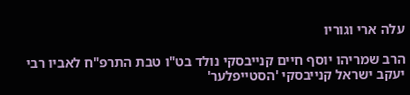עלה ארי וגוריו

הרב שמריהו יוסף חיים קנייבסקי נולד בט"ו טבת התרפ"ח לאביו רבי יעקב ישראל קנייבסקי 'הסטייפלער'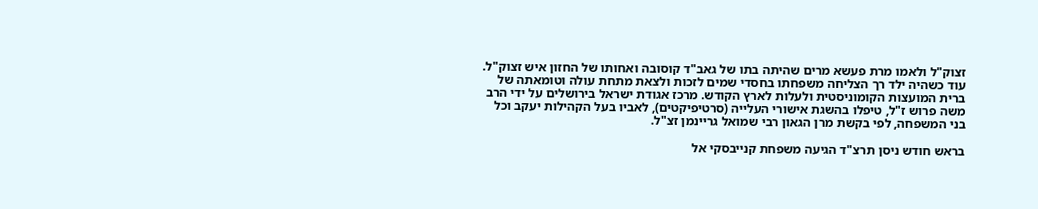זצוק"ל ולאמו מרת פעשא מרים שהיתה בתו של גאב"ד קוסובה ואחותו של החזון איש זצוק"ל. עוד כשהיה ילד רך הצליחה משפחתו בחסדי שמים לזכות ולצאת מתחת עולה וטומאתה של ברית המועצות הקומוניסטית ולעלות לארץ הקודש. מרכז אגודת ישראל בירושלים על ידי הרב משה פרוש ז"ל, טיפלו בהשגת אישורי העלייה (סרטיפיקטים), לאביו בעל הקהילות יעקב וכל בני המשפחה, לפי בקשת מרן הגאון רבי שמואל גריינמן זצ"ל.

בראש חודש ניסן תרצ"ד הגיעה משפחת קנייבסקי אל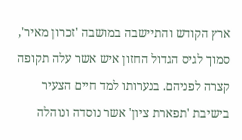ארץ הקודש והתיישבה במושבה 'זכרון מאיר', סמוך לגיס הגדול החזון איש אשר עלה תקופה קצרה לפניהם. בנערותו למד חיים הצעיר בישיבת 'תפארת ציון' אשר נוסדה ונוהלה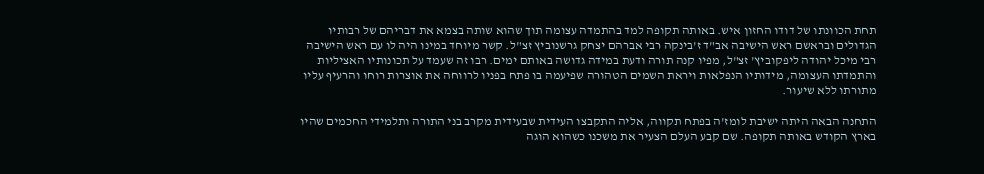תחת הכוונתו של דודו החזון איש. באותה תקופה למד בהתמדה עצומה תוך שהוא שותה בצמא את דבריהם של רבותיו הגדולים ובראשם ראש הישיבה אב"ד ז'בינקה רבי אברהם יצחק גרשנוביץ זצ"ל. קשר מיוחד במינו היה לו עם ראש הישיבה רבי מיכל יהודה ליפקוביץ' זצ"ל, מפיו קנה תורה ודעת במידה גדושה באותם ימים. רבו זה שעמד על תכונותיו האציליות והתמדתו העצומה, מידותיו הנפלאות ויראת השמים הטהורה שפיעמה בו פתח בפניו לרווחה את אוצרות רוחו והרעיף עליו מתורתו ללא שיעור.

התחנה הבאה היתה ישיבת לומז'ה בפתח תקווה, אליה התקבצו העידית שבעידית מקרב בני התורה ותלמידי החכמים שהיו בארץ הקודש באותה תקופה. שם קבע העלם הצעיר את משכנו כשהוא הוגה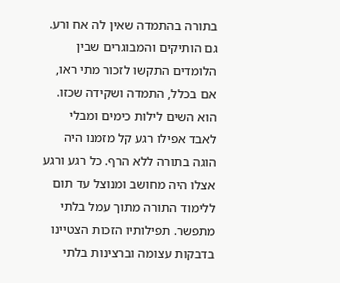בתורה בהתמדה שאין לה אח ורע. גם הותיקים והמבוגרים שבין הלומדים התקשו לזכור מתי ראו, אם בכלל, התמדה ושקידה שכזו. הוא השים לילות כימים ומבלי לאבד אפילו רגע קל מזמנו היה הוגה בתורה ללא הרף. כל רגע ורגע אצלו היה מחושב ומנוצל עד תום ללימוד התורה מתוך עמל בלתי מתפשר. תפילותיו הזכות הצטיינו בדבקות עצומה וברצינות בלתי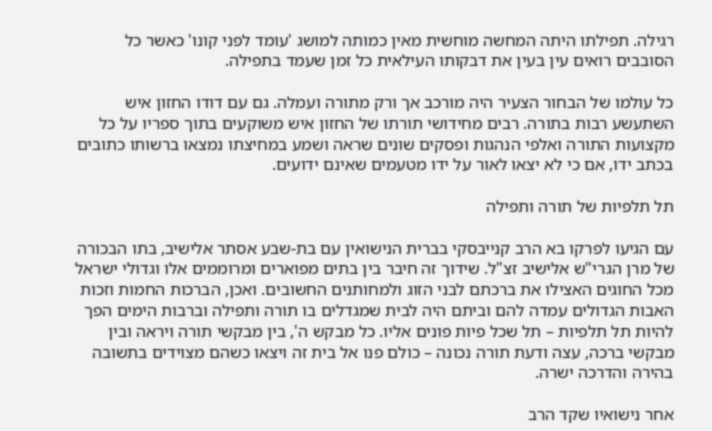רגילה. תפילתו היתה המחשה מוחשית מאין כמותה למושג 'עומד לפני קונו' כאשר כל הסובבים רואים עין בעין את דבקותו העילאית כל זמן שעמד בתפילה.

כל עולמו של הבחור הצעיר היה מורכב אך ורק מתורה ועמלה. גם עם דודו החזון איש השתעשע רבות בתורה. רבים מחידושי תורתו של החזון איש משוקעים בתוך ספריו על כל מקצועות התורה ואלפי הנהגות ופסקים שונים שראה ושמע במחיצתו נמצאו ברשותו כתובים בכתב ידו, אם כי לא יצאו לאור על ידו מטעמים שאינם ידועים.

תל תלפיות של תורה ותפילה

עם הגיעו לפרקו בא הרב קנייבסקי בברית הנישואין עם בת-שבע אסתר אלישיב, בתו הבכורה של מרן הגרי"ש אלישיב זצ"ל. שידוך זה חיבר בין בתים מפוארים ומרוממים אלו וגדולי ישראל מכל החוגים האצילו את ברכתם לבני הזוג ולמחותנים החשובים. ואכן, הברכות החמות וזכות האבות הגדולים עמדה להם וביתם היה לבית שמגדלים בו תורה ותפילה וברבות הימים הפך להיות תל תלפיות – תל שכל פיות פונים אליו. כל מבקש ה', בין מבקשי תורה ויראה ובין מבקשי ברכה, עצה ודעת תורה נכונה – כולם פנו אל בית זה ויצאו כשהם מצוידים בתשובה בהירה והדרכה ישרה.

אחר נישואיו שקד הרב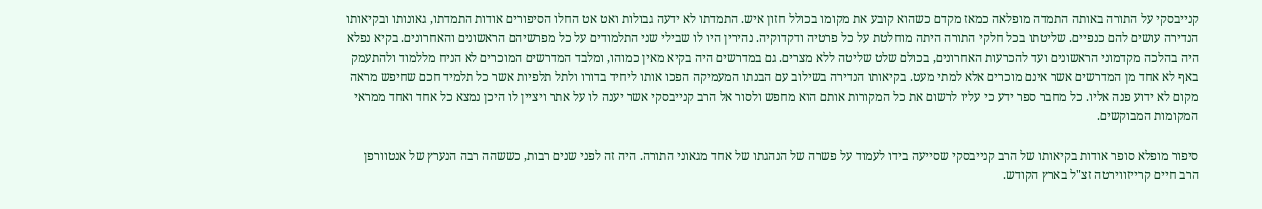קנייבסקי על התורה באותה התמדה מופלאה כמאז מקדם כשהוא קובע את מקומו בכולל חזון איש. התמדתו לא ידעה גבולות ואט אט החלו הסיפורים אודות התמדתו, גאונותו ובקיאותו הנדירה עושים להם כנפיים. שליטתו בכל חלקי התורה היתה מוחלטת על כל פרטיה ודקדוקיה. נהירין היו לו שבילי שני התלמודים על כל מפרשיהם הראשונים והאחרונים. בקיא נפלא היה בהלכה מקדמוני הראשונים ועד להכרעות האחרונים, בכולם שלט שליטה ללא מצרים. גם במדרשים היה בקיא מאין כמוהו, ומלבד המדרשים המוכרים לא הניח מללמוד ולהתעמק באף לא אחד מן המדרשים אשר אינם מוכרים אלא למתי מעט. בקיאותו הנדירה בשילוב עם הבנתו המעמיקה הפכו אותו ליחיד בדורו ולתל תלפיות אשר כל תלמיד חכם שחיפש מראה מקום לא ידוע פנה אליו. כל מחבר ספר ידע כי עליו לרשום את כל המקורות אותם הוא מחפש ולסור אל הרב קנייבסקי אשר יענה לו על אתר ויציין לו היכן נמצא כל אחד ואחד ממראי המקומות המבוקשים.

סיפור מופלא סופר אודות בקיאותו של הרב קנייבסקי שסייעה בידו לעמוד על פשרה של הנהגתו של אחד מגאוני התורה. היה זה לפני שנים רבות, כששהה רבה הנערץ של אנטוורפן הרב חיים קרייזווירטה זצ"ל בארץ הקודש.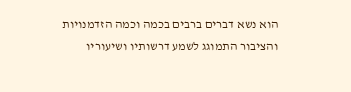הוא נשא דברים ברבים בכמה וכמה הזדמנויות והציבור התמוגג לשמע דרשותיו ושיעוריו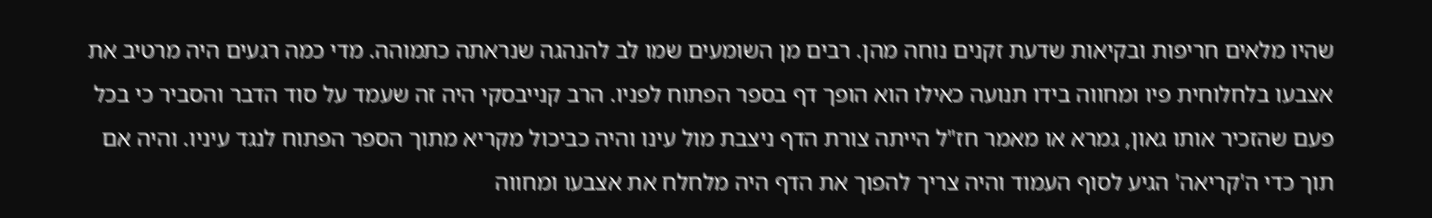שהיו מלאים חריפות ובקיאות שדעת זקנים נוחה מהן. רבים מן השומעים שמו לב להנהגה שנראתה כתמוהה. מדי כמה רגעים היה מרטיב את אצבעו בלחלוחית פיו ומחווה בידו תנועה כאילו הוא הופך דף בספר הפתוח לפניו. הרב קנייבסקי היה זה שעמד על סוד הדבר והסביר כי בכל פעם שהזכיר אותו גאון, גמרא או מאמר חז"ל הייתה צורת הדף ניצבת מול עינו והיה כביכול מקריא מתוך הספר הפתוח לנגד עיניו. והיה אם תוך כדי ה'קריאה' הגיע לסוף העמוד והיה צריך להפוך את הדף היה מלחלח את אצבעו ומחווה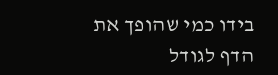בידו כמי שהופך את הדף לגודל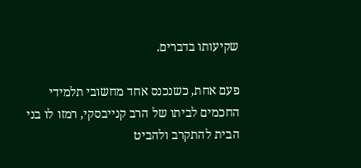שקיעותו בדברים.

פעם אחת, כשנכנס אחד מחשובי תלמידי החכמים לביתו של הרב קנייבסקי, רמזו לו בני הבית להתקרב ולהביט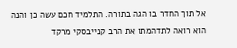אל תוך החדר בו הגה בתורה. התלמיד חכם עשה כן והנה הוא רואה לתדהמתו את הרב קנייבסקי מרקד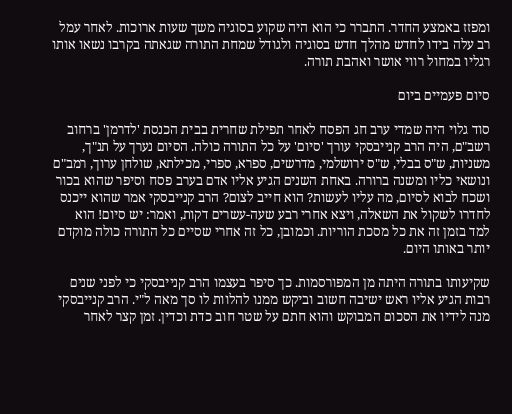ומפזז באמצע החדר. התברר כי הוא היה שקוע בסוגיה משך שעות ארוכות. לאחר עמל רב עלה בידו לחדש מהלך חדש בסוגיה ולגודל שמחת התורה שגאתה בקרבו נשאו אותו רגליו במחול רווי אושר ואהבת תורה.

סיום פעמיים ביום

סוד גלוי היה שמדי ערב חג הפסח לאחר תפילת שחרית בבית הכנסת 'לדרמן' ברחוב רשב"ם, היה הרב קנייבסקי עורך 'סיום' על כל התורה כולה. הסיום נערך על תנ"ך, משניות, ש"ס בבלי, ש"ס ירושלמי, מדרשים, ספרא, ספרי, מכילתא, שולחן ערוך, רמב"ם ונושאי כליו ומשנה ברורה. באחת השנים הגיע אליו אדם בערב פסח וסיפר שהוא בכור ושכח לבוא לסיום, מה עליו לעשות? הוא חייב לצום? הרב קנייבסקי אמר שהוא ייכנס לחדרו לשקול את השאלה, ויצא אחרי רבע שעה-עשרים דקות, ואמר: יש סיום! הוא למד בזמן זה את כל מסכת הוריות. וכמובן, כל זה אחרי שסיים כל התורה כולה מוקדם יותר באותו היום.

שקיעותו בתורה היתה מן המפורסמות. כך סיפר בעצמו הרב קנייבסקי כי לפני שנים רבות הגיע אליו ראש ישיבה חשוב וביקש ממנו להלוות לו סך מאה ל"י. הרב קנייבסקי מנה לידיו את הסכום המבוקש והוא חתם על שטר חוב כדת וכדין. זמן קצר לאחר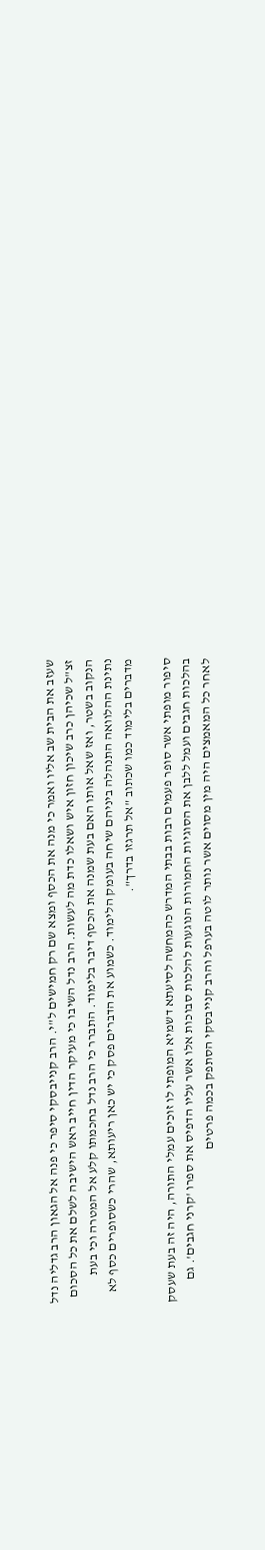שעזב את הבית שב אליו ואמר כי מנה את הכסף ומצא שם רק חמישים ל"י. הרב קנייבסקי סיפר כי פנה אל הגאון הרב גדליה נדל זצ"ל שכיהן כרב שיכון חזון איש ושאלו כדת מה לעשות. הרב נדל השיבו כי מעיקר הדין חייב ראש הישיבה לשלם את כל הסכום הנקוב בשטר, ואז שאל אותו האם בעת שמנה את הכסף דיבר בלימוד. התברר כי הרב נדל בחכמתו קלע אל המטרה וכי בעת נתינת ההלוואה התנהלה ביניהם שיחה בעומק הלימוד. כשמוע את הדברים פסק כי יש כאן ריעותא, שהרי כשסופרים כסף לא מדברים בלימוד כמו שכתוב "אל תרגזו בדרך".

סיפור מופתי אשר סופר פעמים רבות בבתי המדרש כהמחשה לסיעתא דשמיא המופתי לו זוכים עמלי התורה, היה זה בעת שעסק בהלכות חגבים ועמל ללבן את הסוגיות החמורות הנוגעות להלכות סבוכות אלו אשר עליו הדפיס את ספרו 'קרני חגבים'. גם לאחר כל המאמצים היה מין מסוים אשר נותר לוטה בערפל והרב קנייבסקי הסתפק בכמה פרטים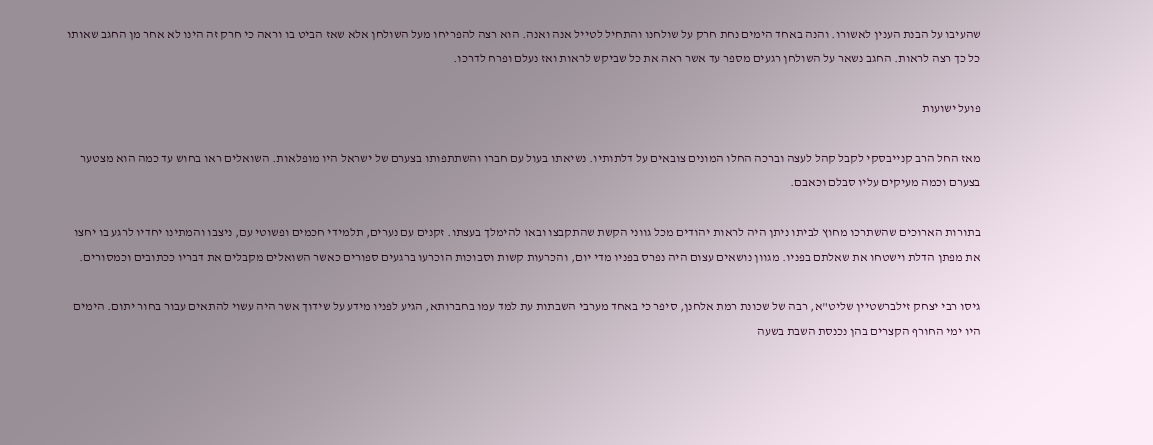שהעיבו על הבנת הענין לאשורו. והנה באחד הימים נחת חרק על שולחנו והתחיל לטייל אנה ואנה. הוא רצה להפריחו מעל השולחן אלא שאז הביט בו וראה כי חרק זה הינו לא אחר מן החגב שאותו כל כך רצה לראות. החגב נשאר על השולחן רגעים מספר עד אשר ראה את כל שביקש לראות ואז נעלם ופרח לדרכו.

פועל ישועות

מאז החל הרב קנייבסקי לקבל קהל לעצה וברכה החלו המונים צובאים על דלתותיו. נשיאתו בעול עם חברו והשתתפותו בצערם של ישראל היו מופלאות. השואלים ראו בחוש עד כמה הוא מצטער בצערם וכמה מעיקים עליו סבלם וכאבם.

בתורות הארוכים שהשתרכו מחוץ לביתו ניתן היה לראות יהודים מכל גווני הקשת שהתקבצו ובאו להימלך בעצתו. זקנים עם נערים, תלמידי חכמים ופשוטי עם, ניצבו והמתינו יחדיו לרגע בו יחצו את מפתן הדלת וישטחו את שאלתם בפניו. מגוון נושאים עצום היה נפרס בפניו מדי יום, והכרעות קשות וסבוכות הוכרעו ברגעים ספורים כאשר השואלים מקבלים את דבריו ככתובים וכמסורים.

גיסו רבי יצחק זילברשטיין שליט"א, רבה של שכונת רמת אלחנן, סיפר כי באחד מערבי השבתות עת למד עמו בחברותא, הגיע לפניו מידע על שידוך אשר היה עשוי להתאים עבור בחור יתום. הימים היו ימי החורף הקצרים בהן נכנסת השבת בשעה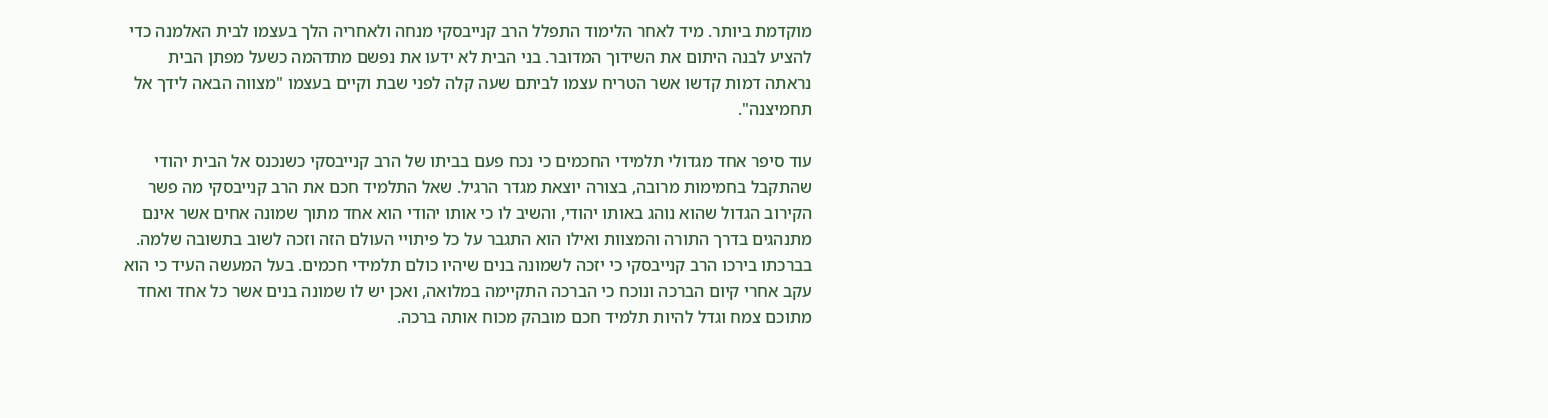מוקדמת ביותר. מיד לאחר הלימוד התפלל הרב קנייבסקי מנחה ולאחריה הלך בעצמו לבית האלמנה כדי להציע לבנה היתום את השידוך המדובר. בני הבית לא ידעו את נפשם מתדהמה כשעל מפתן הבית נראתה דמות קדשו אשר הטריח עצמו לביתם שעה קלה לפני שבת וקיים בעצמו "מצווה הבאה לידך אל תחמיצנה".

עוד סיפר אחד מגדולי תלמידי החכמים כי נכח פעם בביתו של הרב קנייבסקי כשנכנס אל הבית יהודי שהתקבל בחמימות מרובה, בצורה יוצאת מגדר הרגיל. שאל התלמיד חכם את הרב קנייבסקי מה פשר הקירוב הגדול שהוא נוהג באותו יהודי, והשיב לו כי אותו יהודי הוא אחד מתוך שמונה אחים אשר אינם מתנהגים בדרך התורה והמצוות ואילו הוא התגבר על כל פיתויי העולם הזה וזכה לשוב בתשובה שלמה. בברכתו בירכו הרב קנייבסקי כי יזכה לשמונה בנים שיהיו כולם תלמידי חכמים. בעל המעשה העיד כי הוא עקב אחרי קיום הברכה ונוכח כי הברכה התקיימה במלואה, ואכן יש לו שמונה בנים אשר כל אחד ואחד מתוכם צמח וגדל להיות תלמיד חכם מובהק מכוח אותה ברכה.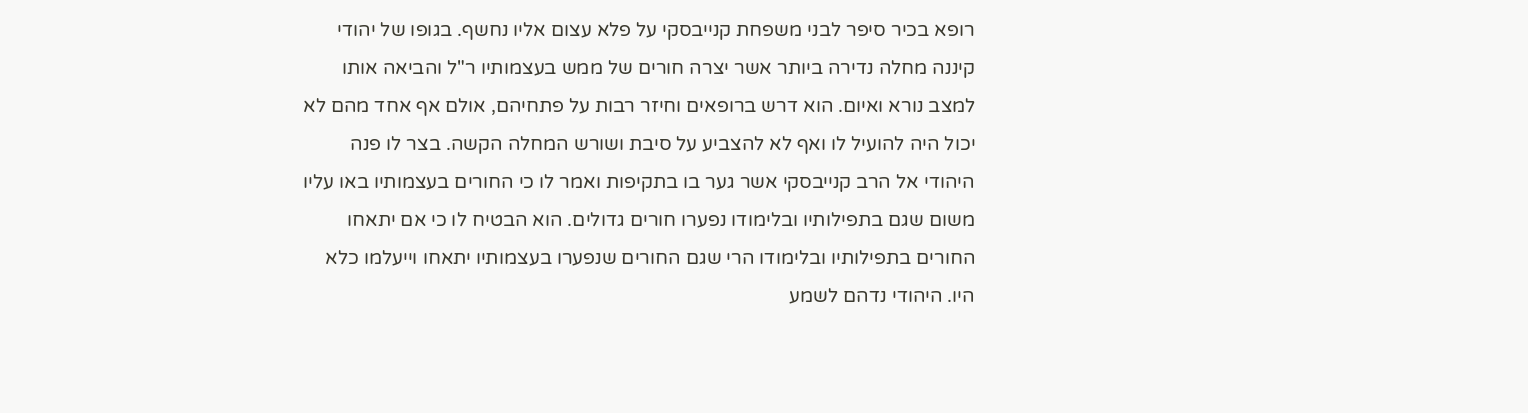רופא בכיר סיפר לבני משפחת קנייבסקי על פלא עצום אליו נחשף. בגופו של יהודי קיננה מחלה נדירה ביותר אשר יצרה חורים של ממש בעצמותיו ר"ל והביאה אותו למצב נורא ואיום. הוא דרש ברופאים וחיזר רבות על פתחיהם, אולם אף אחד מהם לא יכול היה להועיל לו ואף לא להצביע על סיבת ושורש המחלה הקשה. בצר לו פנה היהודי אל הרב קנייבסקי אשר גער בו בתקיפות ואמר לו כי החורים בעצמותיו באו עליו משום שגם בתפילותיו ובלימודו נפערו חורים גדולים. הוא הבטיח לו כי אם יתאחו החורים בתפילותיו ובלימודו הרי שגם החורים שנפערו בעצמותיו יתאחו וייעלמו כלא היו. היהודי נדהם לשמע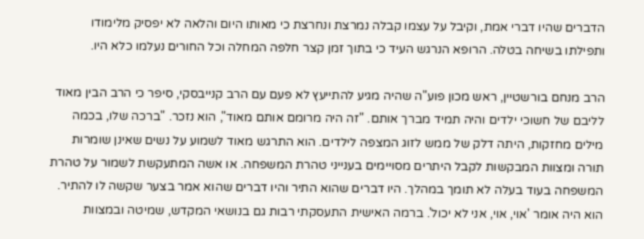הדברים שהיו דברי אמת, וקיבל על עצמו קבלה נמרצת ונחרצת כי מאותו היום והלאה לא יפסיק מלימודו ותפילתו בשיחה בטלה. הרופא הנרגש העיד כי בתוך זמן קצר חלפה המחלה וכל החורים נעלמו כלא היו.

הרב מנחם בורשטיין, ראש מכון פוע"ה שהיה מגיע להתייעץ לא פעם עם הרב קנייבסקי, סיפר כי הרב הבין מאוד לליבם של חשוכי ילדים והיה תמיד מברך אותם. "זה היה מרומם אותם מאוד", הוא נזכר. "ברכה שלו, בכמה מילים מחזקות, היתה דלק של ממש לזוג המצפה לילדים. הוא התרגש מאוד לשמוע על נשים שאינן שומרות תורה ומצוות המבקשות לקבל היתרים מסויימים בענייני טהרת המשפחה. או אשה המתעקשת לשמור על טהרת המשפחה בעוד בעלה לא תומך במהלך. היו דברים שהוא התיר והיו דברים שהוא אמר בצער שקשה לו להתיר. הוא היה אומר 'אוי, אוי, אני לא יכול'. ברמה האישית התעסקתי רבות גם בנושאי המקדש, שמיטה ובמצוות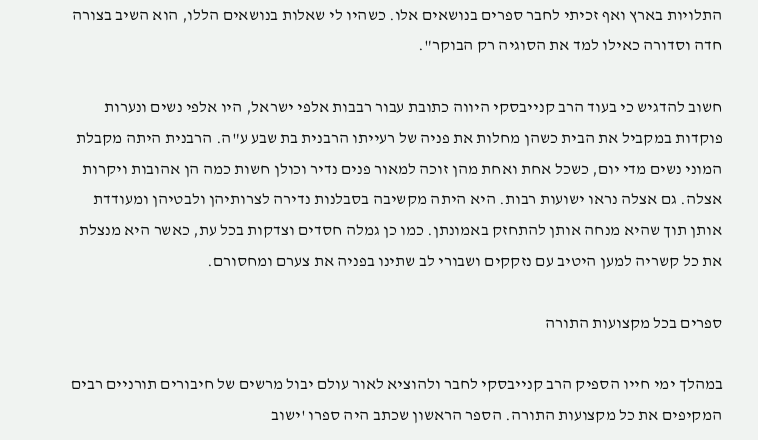התלויות בארץ ואף זכיתי לחבר ספרים בנושאים אלו. כשהיו לי שאלות בנושאים הללו, הוא השיב בצורה חדה וסדורה כאילו למד את הסוגיה רק הבוקר".

חשוב להדגיש כי בעוד הרב קנייבסקי היווה כתובת עבור רבבות אלפי ישראל, היו אלפי נשים ונערות פוקדות במקביל את הבית כשהן מחלות את פניה של רעייתו הרבנית בת שבע ע"ה. הרבנית היתה מקבלת המוני נשים מדי יום, כשכל אחת ואחת מהן זוכה למאור פנים נדיר וכולן חשות כמה הן אהובות ויקרות אצלה. גם אצלה נראו ישועות רבות. היא היתה מקשיבה בסבלנות נדירה לצרותיהן ולבטיהן ומעודדת אותן תוך שהיא מנחה אותן להתחזק באמונתן. כמו כן גמלה חסדים וצדקות בכל עת, כאשר היא מנצלת את כל קשריה למען היטיב עם נזקקים ושבורי לב שתינו בפניה את צערם ומחסורם.

ספרים בכל מקצועות התורה

במהלך ימי חייו הספיק הרב קנייבסקי לחבר ולהוציא לאור עולם יבול מרשים של חיבורים תורניים רבים המקיפים את כל מקצועות התורה. הספר הראשון שכתב היה ספרו 'ישוב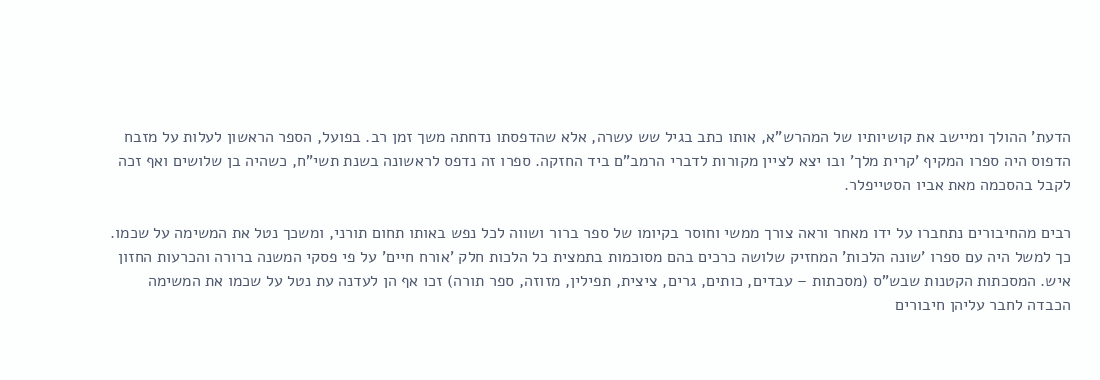הדעת' ההולך ומיישב את קושיותיו של המהרש"א, אותו כתב בגיל שש עשרה, אלא שהדפסתו נדחתה משך זמן רב. בפועל, הספר הראשון לעלות על מזבח הדפוס היה ספרו המקיף 'קרית מלך' ובו יצא לציין מקורות לדברי הרמב"ם ביד החזקה. ספרו זה נדפס לראשונה בשנת תשי"ח, כשהיה בן שלושים ואף זכה לקבל בהסכמה מאת אביו הסטייפלר.

רבים מהחיבורים נתחברו על ידו מאחר וראה צורך ממשי וחוסר בקיומו של ספר ברור ושווה לכל נפש באותו תחום תורני, ומשכך נטל את המשימה על שכמו. כך למשל היה עם ספרו 'שונה הלכות' המחזיק שלושה כרכים בהם מסוכמות בתמצית כל הלכות חלק 'אורח חיים' על פי פסקי המשנה ברורה והכרעות החזון איש. המסכתות הקטנות שבש"ס (מסכתות – עבדים, כותים, גרים, ציצית, תפילין, מזוזה, ספר תורה) זכו אף הן לעדנה עת נטל על שכמו את המשימה הכבדה לחבר עליהן חיבורים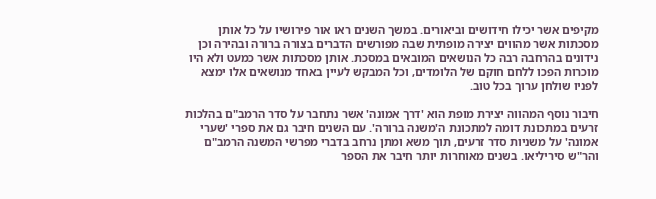מקיפים אשר יכילו חידושים וביאורים. במשך השנים ראו אור פירושיו על כל אותן מסכתות אשר מהווים יצירה מופתית שבה מפורשים הדברים בצורה ברורה ובהירה וכן נידונים בהרחבה רבה כל הנושאים המובאים במסכת. אותן מסכתות אשר כמעט ולא היו מוכרות הפכו ללחם חוקם של הלומדים, וכל המבקש לעיין באחד מנושאים אלו ימצא לפניו שולחן ערוך בכל טוב.

חיבור נוסף המהווה יצירת מופת הוא 'דרך אמונה' אשר נתחבר על סדר הרמב"ם בהלכות זרעים במתכונת דומה למתכונת ה'משנה ברורה'. עם השנים חיבר גם את ספרי 'שערי אמונה' על משניות סדר זרעים, תוך משא ומתן נרחב בדברי מפרשי המשנה הרמב"ם והר"ש סיריליאו. בשנים מאוחרות יותר חיבר את הספר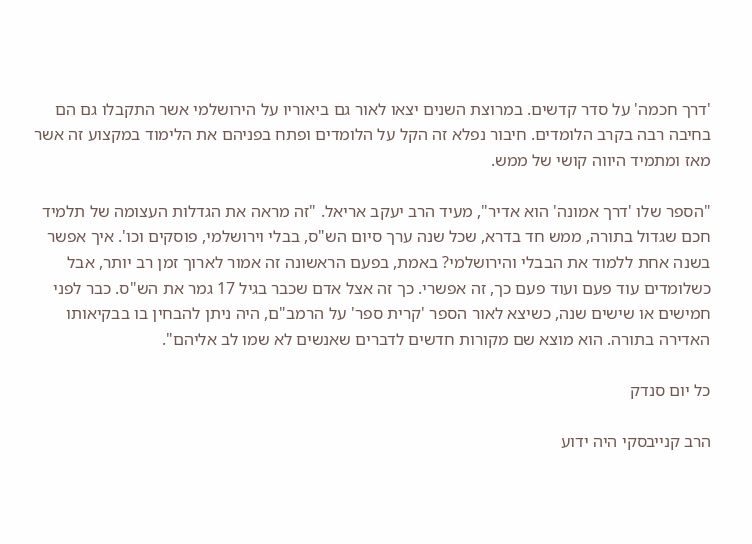'דרך חכמה' על סדר קדשים. במרוצת השנים יצאו לאור גם ביאוריו על הירושלמי אשר התקבלו גם הם בחיבה רבה בקרב הלומדים. חיבור נפלא זה הקל על הלומדים ופתח בפניהם את הלימוד במקצוע זה אשר מאז ומתמיד היווה קושי של ממש.

"הספר שלו 'דרך אמונה' הוא אדיר", מעיד הרב יעקב אריאל. "זה מראה את הגדלות העצומה של תלמיד חכם שגדול בתורה, ממש חד בדרא, שכל שנה ערך סיום הש"ס, בבלי וירושלמי, פוסקים וכו'. איך אפשר בשנה אחת ללמוד את הבבלי והירושלמי? באמת, בפעם הראשונה זה אמור לארוך זמן רב יותר, אבל כשלומדים עוד פעם ועוד פעם כך, זה אפשרי. כך זה אצל אדם שכבר בגיל 17 גמר את הש"ס. כבר לפני חמישים או שישים שנה, כשיצא לאור הספר 'קרית ספר' על הרמב"ם, היה ניתן להבחין בו בבקיאותו האדירה בתורה. הוא מוצא שם מקורות חדשים לדברים שאנשים לא שמו לב אליהם".

כל יום סנדק

הרב קנייבסקי היה ידוע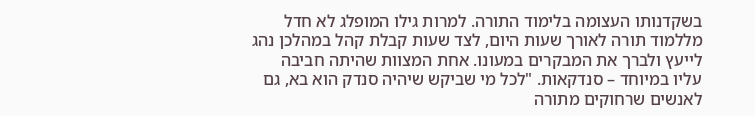בשקדנותו העצומה בלימוד התורה. למרות גילו המופלג לא חדל מללמוד תורה לאורך שעות היום, לצד שעות קבלת קהל במהלכן נהג לייעץ ולברך את המבקרים במעונו. אחת המצוות שהיתה חביבה עליו במיוחד – סנדקאות. "לכל מי שביקש שיהיה סנדק הוא בא, גם לאנשים שרחוקים מתורה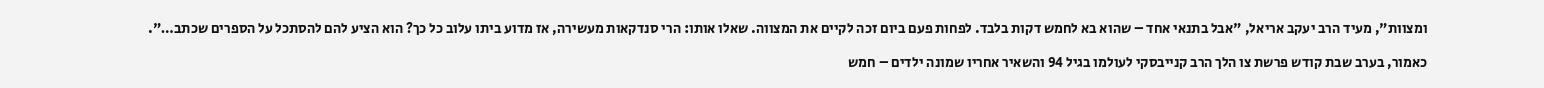ומצוות", מעיד הרב יעקב אריאל, "אבל בתנאי אחד – שהוא בא לחמש דקות בלבד. לפחות פעם ביום זכה לקיים את המצווה. שאלו אותו: הרי סנדקאות מעשירה, אז מדוע ביתו עלוב כל כך? הוא הציע להם להסתכל על הספרים שכתב…".

כאמור, בערב שבת קודש פרשת צו הלך הרב קנייבסקי לעולמו בגיל 94 והשאיר אחריו שמונה ילדים – חמש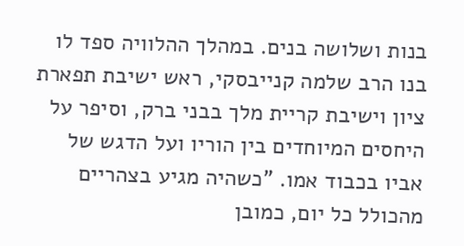בנות ושלושה בנים. במהלך ההלוויה ספד לו בנו הרב שלמה קנייבסקי, ראש ישיבת תפארת ציון וישיבת קריית מלך בבני ברק, וסיפר על היחסים המיוחדים בין הוריו ועל הדגש של אביו בכבוד אמו. "כשהיה מגיע בצהריים מהכולל כל יום, כמובן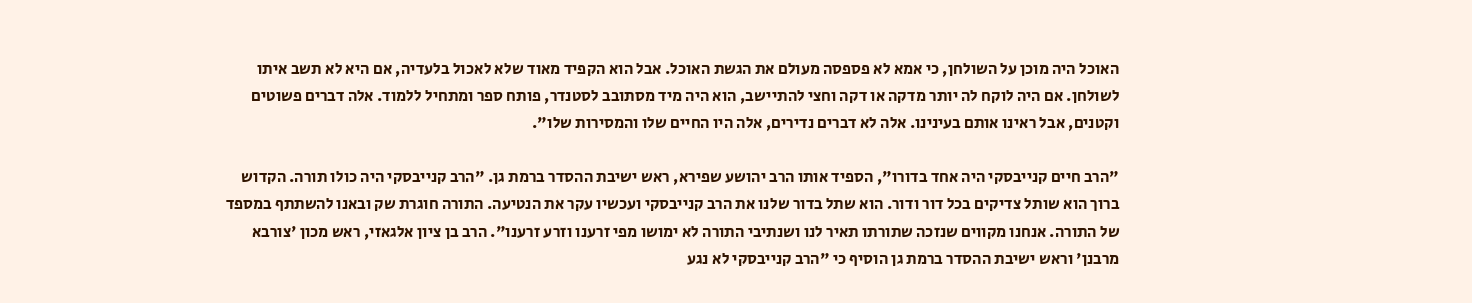האוכל היה מוכן על השולחן, כי אמא לא פספסה מעולם את הגשת האוכל. אבל הוא הקפיד מאוד שלא לאכול בלעדיה, אם היא לא תשב איתו לשולחן. אם היה לוקח לה יותר מדקה או דקה וחצי להתיישב, הוא היה מיד מסתובב לסטנדר, פותח ספר ומתחיל ללמוד. אלה דברים פשוטים וקטנים, אבל ראינו אותם בעינינו. אלה לא דברים נדירים, אלה היו החיים שלו והמסירות שלו".

"הרב חיים קנייבסקי היה אחד בדורו", הספיד אותו הרב יהושע שפירא, ראש ישיבת ההסדר ברמת גן. "הרב קנייבסקי היה כולו תורה. הקדוש ברוך הוא שותל צדיקים בכל דור ודור. הוא שתל בדור שלנו את הרב קנייבסקי ועכשיו עקר את הנטיעה. התורה חוגרת שק ובאנו להשתתף במספד של התורה. אנחנו מקווים שנזכה שתורתו תאיר לנו ושנתיבי התורה לא ימושו מפי זרענו וזרע זרענו". הרב בן ציון אלגאזי, ראש מכון 'צורבא מרבנן' וראש ישיבת ההסדר ברמת גן הוסיף כי "הרב קנייבסקי לא נגע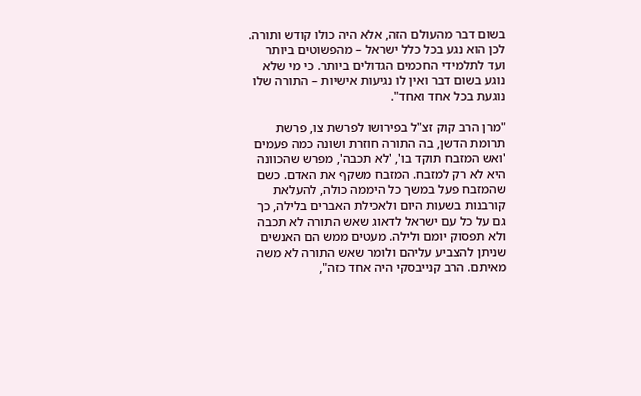בשום דבר מהעולם הזה, אלא היה כולו קודש ותורה. לכן הוא נגע בכל כלל ישראל – מהפשוטים ביותר ועד לתלמידי החכמים הגדולים ביותר. כי מי שלא נוגע בשום דבר ואין לו נגיעות אישיות – התורה שלו נוגעת בכל אחד ואחד".

"מרן הרב קוק זצ"ל בפירושו לפרשת צו, פרשת תרומת הדשן, בה התורה חוזרת ושונה כמה פעמים 'ואש המזבח תוקד בו', 'לא תכבה', מפרש שהכוונה היא לא רק למזבח. המזבח משקף את האדם. כשם שהמזבח פעל במשך כל היממה כולה, להעלאת קורבנות בשעות היום ולאכילת האברים בלילה, כך גם על כל עם ישראל לדאוג שאש התורה לא תכבה ולא תפסוק יומם ולילה. מעטים ממש הם האנשים שניתן להצביע עליהם ולומר שאש התורה לא משה מאיתם. הרב קנייבסקי היה אחד כזה",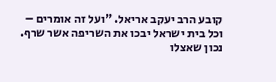קובע הרב יעקב אריאל. "ועל זה אומרים – וכל בית ישראל יבכו את השריפה אשר שרף. נכון שאצלו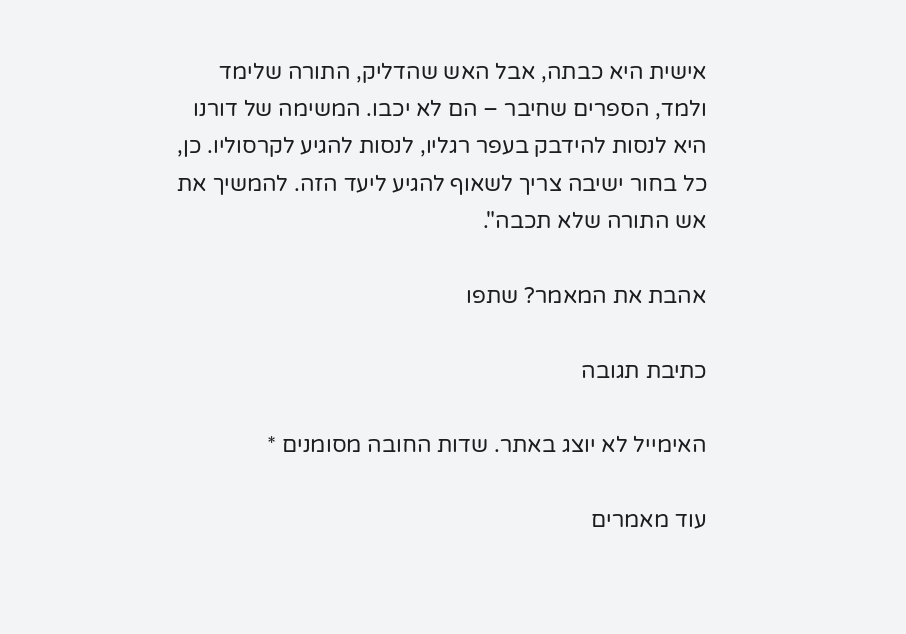אישית היא כבתה, אבל האש שהדליק, התורה שלימד ולמד, הספרים שחיבר – הם לא יכבו. המשימה של דורנו היא לנסות להידבק בעפר רגליו, לנסות להגיע לקרסוליו. כן, כל בחור ישיבה צריך לשאוף להגיע ליעד הזה. להמשיך את אש התורה שלא תכבה".

אהבת את המאמר? שתפו

כתיבת תגובה

האימייל לא יוצג באתר. שדות החובה מסומנים *

עוד מאמרים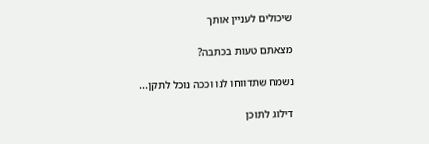שיכולים לעניין אותך

מצאתם טעות בכתבה?

נשמח שתדווחו לנו וככה נוכל לתקן...

דילוג לתוכן